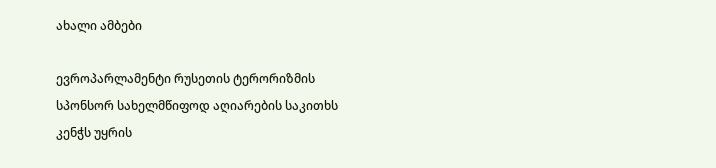ახალი ამბები

ევროპარლამენტი რუსეთის ტერორიზმის სპონსორ სახელმწიფოდ აღიარების საკითხს კენჭს უყრის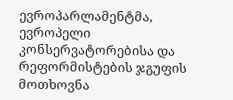ევროპარლამენტმა, ევროპელი კონსერვატორებისა და რეფორმისტების ჯგუფის მოთხოვნა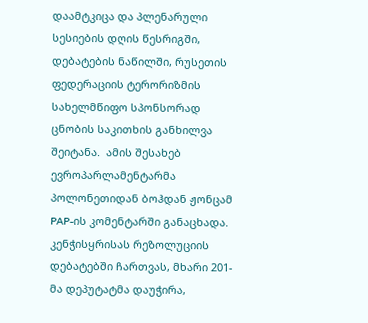დაამტკიცა და პლენარული სესიების დღის წესრიგში, დებატების ნაწილში, რუსეთის ფედერაციის ტერორიზმის სახელმწიფო სპონსორად ცნობის საკითხის განხილვა შეიტანა.  ამის შესახებ ევროპარლამენტარმა პოლონეთიდან ბოჰდან ჟონცამ PAP-ის კომენტარში განაცხადა. კენჭისყრისას რეზოლუციის დებატებში ჩართვას, მხარი 201-მა დეპუტატმა დაუჭირა,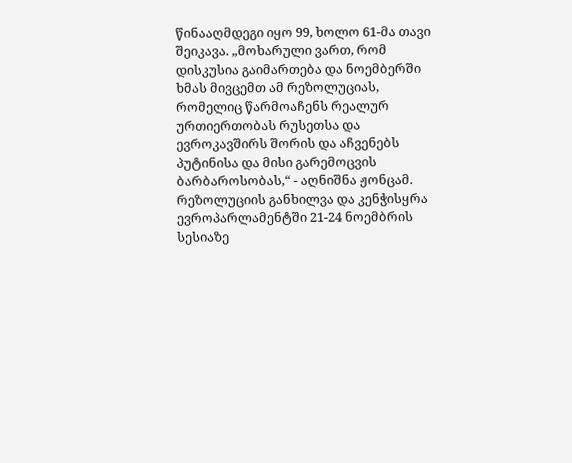წინააღმდეგი იყო 99, ხოლო 61-მა თავი შეიკავა. „მოხარული ვართ, რომ დისკუსია გაიმართება და ნოემბერში ხმას მივცემთ ამ რეზოლუციას, რომელიც წარმოაჩენს რეალურ ურთიერთობას რუსეთსა და ევროკავშირს შორის და აჩვენებს პუტინისა და მისი გარემოცვის ბარბაროსობას,“ - აღნიშნა ჟონცამ. რეზოლუციის განხილვა და კენჭისყრა ევროპარლამენტში 21-24 ნოემბრის სესიაზე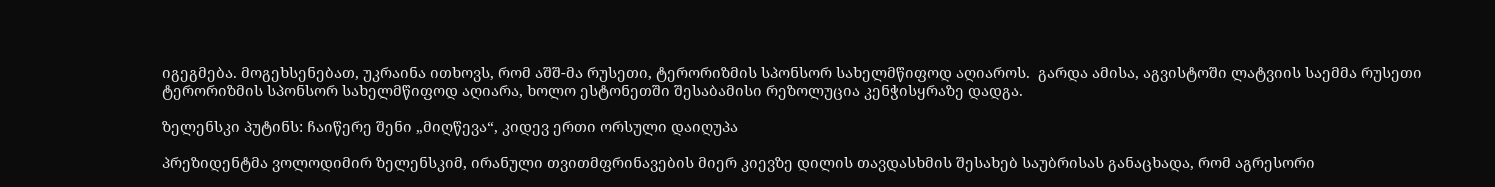იგეგმება. მოგეხსენებათ, უკრაინა ითხოვს, რომ აშშ-მა რუსეთი, ტერორიზმის სპონსორ სახელმწიფოდ აღიაროს.  გარდა ამისა, აგვისტოში ლატვიის საემმა რუსეთი ტერორიზმის სპონსორ სახელმწიფოდ აღიარა, ხოლო ესტონეთში შესაბამისი რეზოლუცია კენჭისყრაზე დადგა.

ზელენსკი პუტინს: ჩაიწერე შენი „მიღწევა“, კიდევ ერთი ორსული დაიღუპა

პრეზიდენტმა ვოლოდიმირ ზელენსკიმ, ირანული თვითმფრინავების მიერ კიევზე დილის თავდასხმის შესახებ საუბრისას განაცხადა, რომ აგრესორი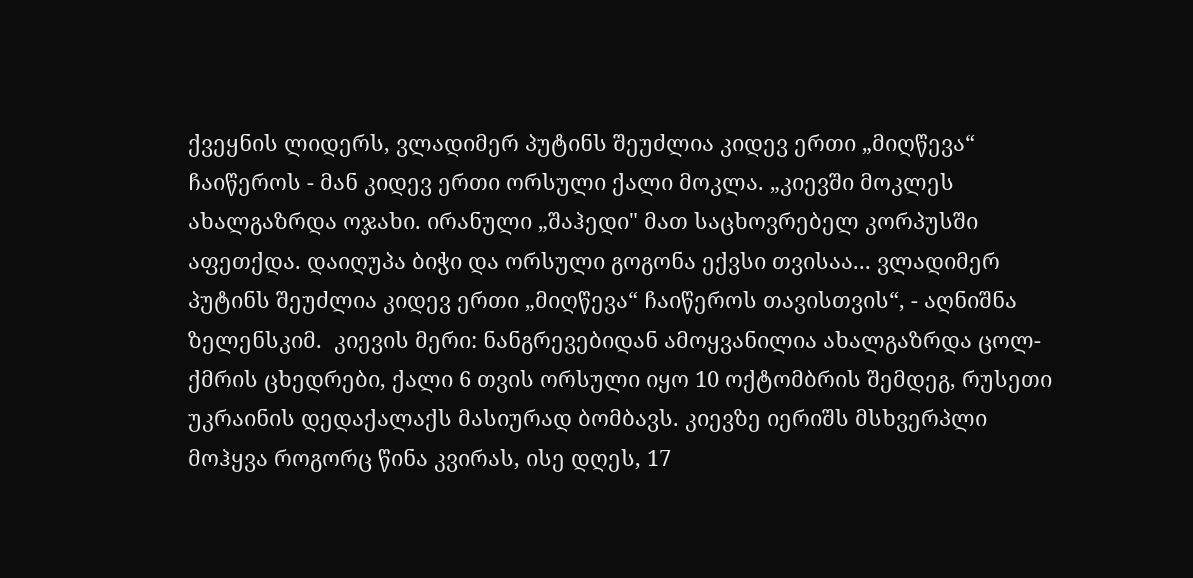ქვეყნის ლიდერს, ვლადიმერ პუტინს შეუძლია კიდევ ერთი „მიღწევა“ ჩაიწეროს - მან კიდევ ერთი ორსული ქალი მოკლა. „კიევში მოკლეს ახალგაზრდა ოჯახი. ირანული „შაჰედი" მათ საცხოვრებელ კორპუსში აფეთქდა. დაიღუპა ბიჭი და ორსული გოგონა ექვსი თვისაა... ვლადიმერ პუტინს შეუძლია კიდევ ერთი „მიღწევა“ ჩაიწეროს თავისთვის“, - აღნიშნა ზელენსკიმ.  კიევის მერი: ნანგრევებიდან ამოყვანილია ახალგაზრდა ცოლ-ქმრის ცხედრები, ქალი 6 თვის ორსული იყო 10 ოქტომბრის შემდეგ, რუსეთი უკრაინის დედაქალაქს მასიურად ბომბავს. კიევზე იერიშს მსხვერპლი მოჰყვა როგორც წინა კვირას, ისე დღეს, 17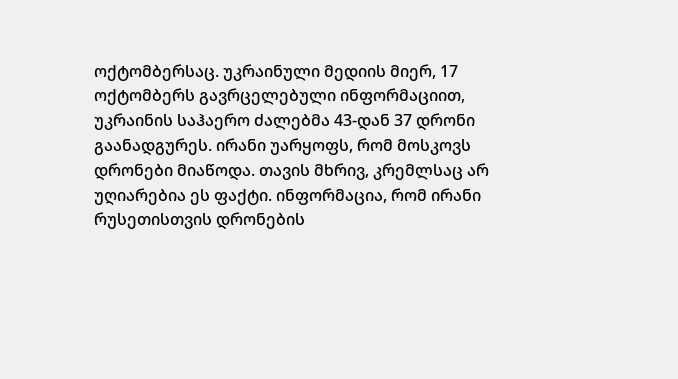ოქტომბერსაც. უკრაინული მედიის მიერ, 17 ოქტომბერს გავრცელებული ინფორმაციით, უკრაინის საჰაერო ძალებმა 43-დან 37 დრონი გაანადგურეს. ირანი უარყოფს, რომ მოსკოვს დრონები მიაწოდა. თავის მხრივ, კრემლსაც არ უღიარებია ეს ფაქტი. ინფორმაცია, რომ ირანი რუსეთისთვის დრონების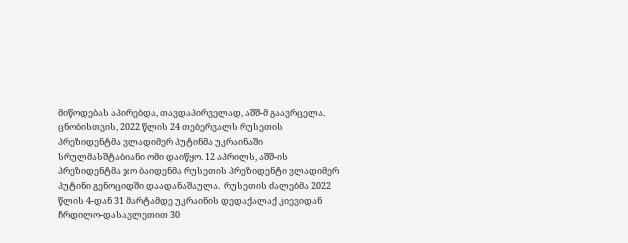მიწოდებას აპირებდა, თავდაპირველად, აშშ-მ გაავრცელა. ცნობისთვის, 2022 წლის 24 თებერვალს რუსეთის პრეზიდენტმა ვლადიმერ პუტინმა უკრაინაში სრულმასშტაბიანი ომი დაიწყო. 12 აპრილს, აშშ-ის პრეზიდენტმა ჯო ბაიდენმა რუსეთის პრეზიდენტი ვლადიმერ პუტინი გენოციდში დაადანაშაულა.  რუსეთის ძალებმა 2022 წლის 4-დან 31 მარტამდე უკრაინის დედაქალაქ კიევიდან ჩრდილო-დასავლეთით 30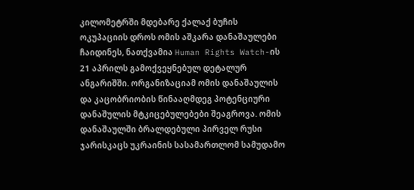კილომეტრში მდებარე ქალაქ ბუჩის ოკუპაციის დროს ომის აშკარა დანაშაულები ჩაიდინეს, ნათქვამია Human Rights Watch-ის 21 აპრილს გამოქვეყნებულ დეტალურ ანგარიშში. ორგანიზაციამ ომის დანაშაულის და კაცობრიობის წინააღმდეგ პოტენციური დანაშულის მტკიცებულებები შეაგროვა. ომის დანაშაულში ბრალდებული პირველ რუსი ჯარისკაცს უკრაინის სასამართლომ სამუდამო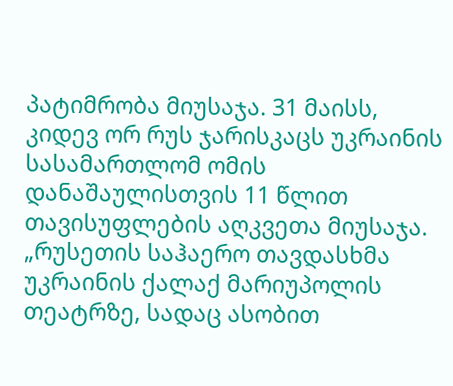პატიმრობა მიუსაჯა. 31 მაისს, კიდევ ორ რუს ჯარისკაცს უკრაინის სასამართლომ ომის დანაშაულისთვის 11 წლით თავისუფლების აღკვეთა მიუსაჯა. „რუსეთის საჰაერო თავდასხმა უკრაინის ქალაქ მარიუპოლის თეატრზე, სადაც ასობით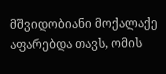მშვიდობიანი მოქალაქე აფარებდა თავს, ომის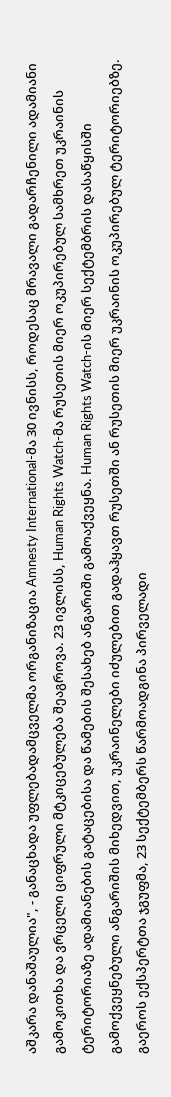აშკარა დანაშაულია", - განაცხადა უფლებადამცველმა ორგანიზაცია Amnesty International-მა 30 ივნისს, როდესაც მრავალი გადარჩენილი ადამიანი გამოკითხა და ვრცელი ციფრული მტკიცებულება შეაგროვა. 23 ივლისს, Human Rights Watch-მა რუსეთის მიერ ოკუპირებულ სამხრეთ უკრაინის ტერიტორიაზე ადამიანების გატაცებისა და წამების შესახებ ანგარიში გამოაქვეყნა. Human Rights Watch-ის მიერ სექტემბრის დასაწყისში გამოქვეყნებული ანგარიშის მიხედვით, უკრაინელები იძულებით გადაჰყავთ რუსეთში ან რუსეთის მიერ უკრაინის ოკუპირებულ ტერიტორიებზე. გაეროს ექსპერტთა ჯგუფმა, 23 სექტემბერს წარმოადგინა პირველადი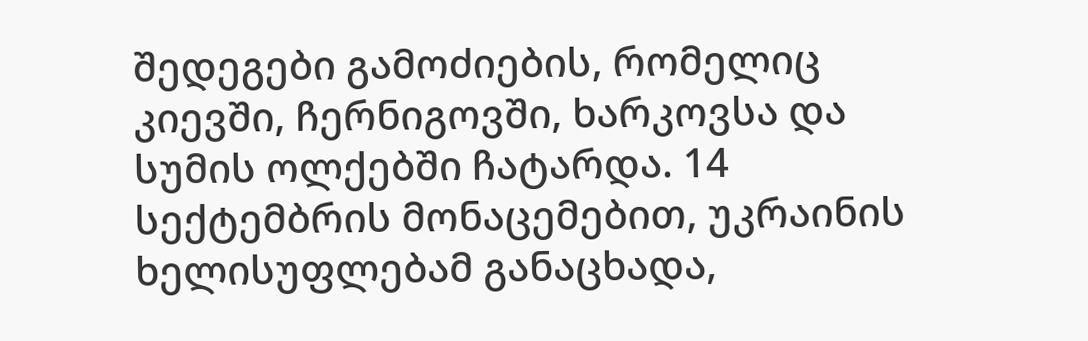შედეგები გამოძიების, რომელიც კიევში, ჩერნიგოვში, ხარკოვსა და სუმის ოლქებში ჩატარდა. 14 სექტემბრის მონაცემებით, უკრაინის ხელისუფლებამ განაცხადა,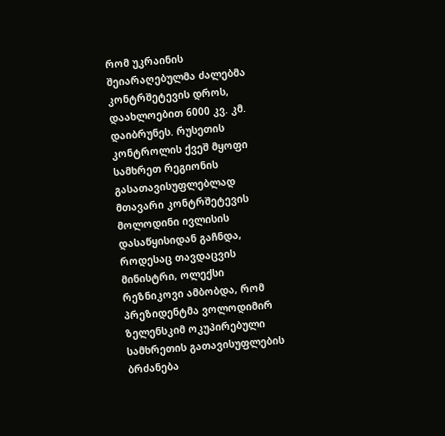რომ უკრაინის შეიარაღებულმა ძალებმა კონტრშეტევის დროს, დაახლოებით 6000 კვ. კმ. დაიბრუნეს. რუსეთის კონტროლის ქვეშ მყოფი სამხრეთ რეგიონის გასათავისუფლებლად მთავარი კონტრშეტევის მოლოდინი ივლისის დასაწყისიდან გაჩნდა, როდესაც თავდაცვის მინისტრი, ოლექსი რეზნიკოვი ამბობდა, რომ პრეზიდენტმა ვოლოდიმირ ზელენსკიმ ოკუპირებული სამხრეთის გათავისუფლების ბრძანება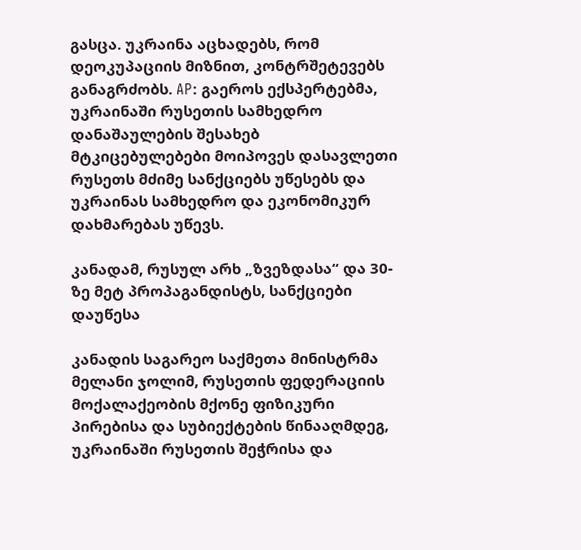გასცა. უკრაინა აცხადებს, რომ დეოკუპაციის მიზნით, კონტრშეტევებს განაგრძობს. AP: გაეროს ექსპერტებმა, უკრაინაში რუსეთის სამხედრო დანაშაულების შესახებ მტკიცებულებები მოიპოვეს დასავლეთი რუსეთს მძიმე სანქციებს უწესებს და უკრაინას სამხედრო და ეკონომიკურ დახმარებას უწევს.

კანადამ, რუსულ არხ „ზვეზდასა“ და 30-ზე მეტ პროპაგანდისტს, სანქციები დაუწესა

კანადის საგარეო საქმეთა მინისტრმა მელანი ჯოლიმ, რუსეთის ფედერაციის მოქალაქეობის მქონე ფიზიკური პირებისა და სუბიექტების წინააღმდეგ, უკრაინაში რუსეთის შეჭრისა და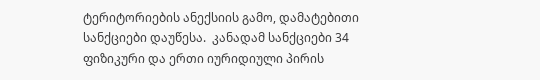ტერიტორიების ანექსიის გამო, დამატებითი სანქციები დაუწესა.  კანადამ სანქციები 34 ფიზიკური და ერთი იურიდიული პირის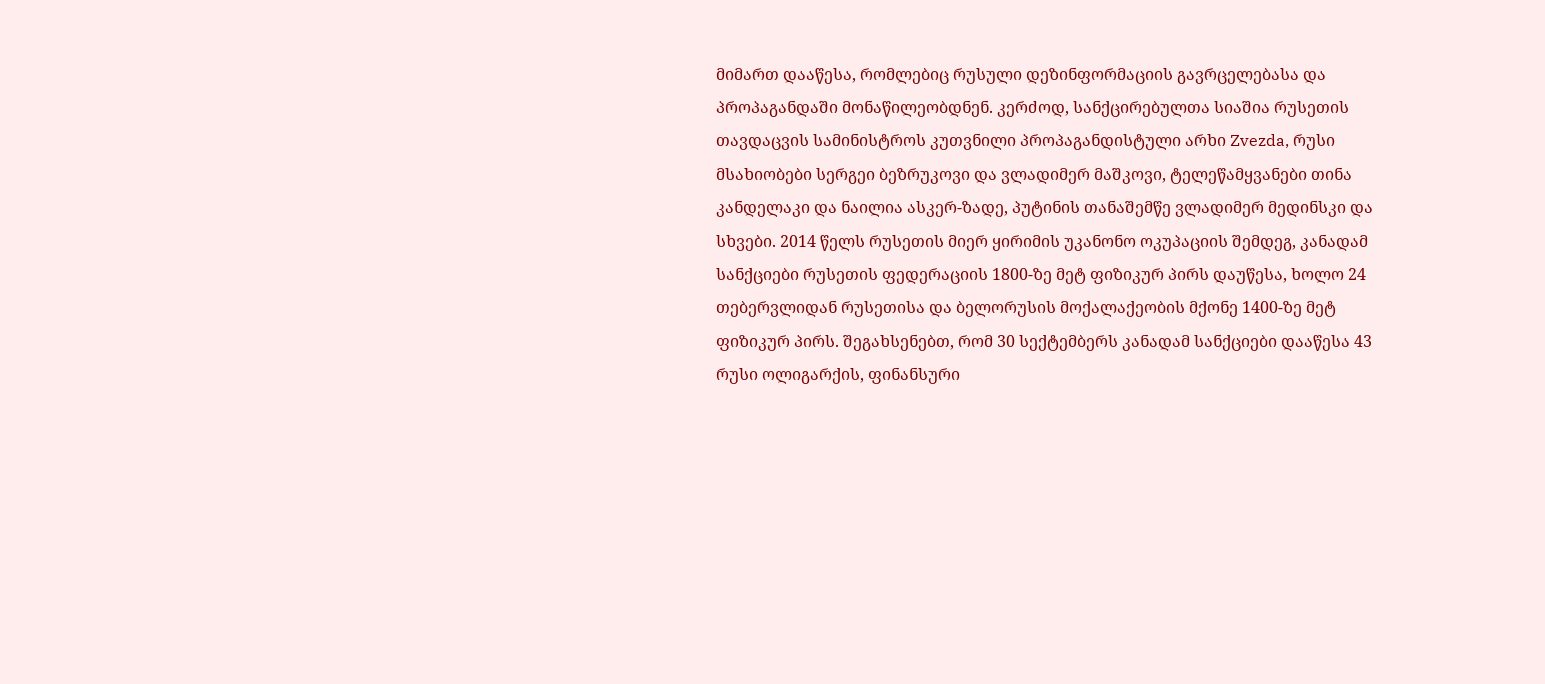მიმართ დააწესა, რომლებიც რუსული დეზინფორმაციის გავრცელებასა და პროპაგანდაში მონაწილეობდნენ. კერძოდ, სანქცირებულთა სიაშია რუსეთის თავდაცვის სამინისტროს კუთვნილი პროპაგანდისტული არხი Zvezda, რუსი მსახიობები სერგეი ბეზრუკოვი და ვლადიმერ მაშკოვი, ტელეწამყვანები თინა კანდელაკი და ნაილია ასკერ-ზადე, პუტინის თანაშემწე ვლადიმერ მედინსკი და სხვები. 2014 წელს რუსეთის მიერ ყირიმის უკანონო ოკუპაციის შემდეგ, კანადამ სანქციები რუსეთის ფედერაციის 1800-ზე მეტ ფიზიკურ პირს დაუწესა, ხოლო 24 თებერვლიდან რუსეთისა და ბელორუსის მოქალაქეობის მქონე 1400-ზე მეტ ფიზიკურ პირს. შეგახსენებთ, რომ 30 სექტემბერს კანადამ სანქციები დააწესა 43 რუსი ოლიგარქის, ფინანსური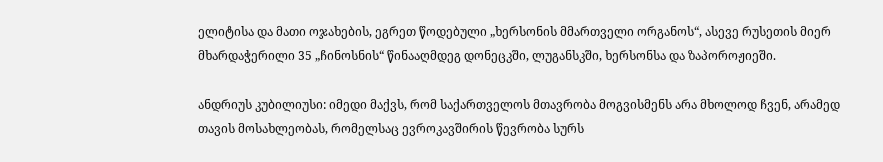ელიტისა და მათი ოჯახების, ეგრეთ წოდებული „ხერსონის მმართველი ორგანოს“, ასევე რუსეთის მიერ მხარდაჭერილი 35 „ჩინოსნის“ წინააღმდეგ დონეცკში, ლუგანსკში, ხერსონსა და ზაპოროჟიეში.

ანდრიუს კუბილიუსი: იმედი მაქვს, რომ საქართველოს მთავრობა მოგვისმენს არა მხოლოდ ჩვენ, არამედ თავის მოსახლეობას, რომელსაც ევროკავშირის წევრობა სურს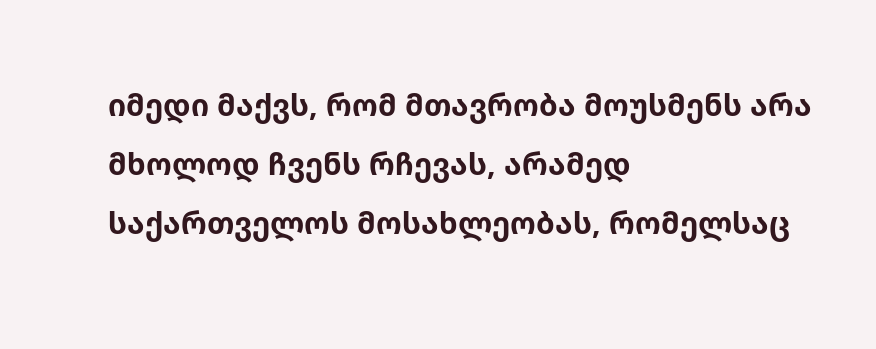იმედი მაქვს, რომ მთავრობა მოუსმენს არა მხოლოდ ჩვენს რჩევას, არამედ საქართველოს მოსახლეობას, რომელსაც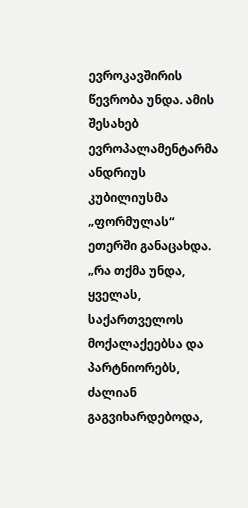ევროკავშირის წევრობა უნდა. ამის შესახებ ევროპალამენტარმა ანდრიუს კუბილიუსმა „ფორმულას“ ეთერში განაცახდა.  „რა თქმა უნდა, ყველას, საქართველოს მოქალაქეებსა და პარტნიორებს, ძალიან გაგვიხარდებოდა,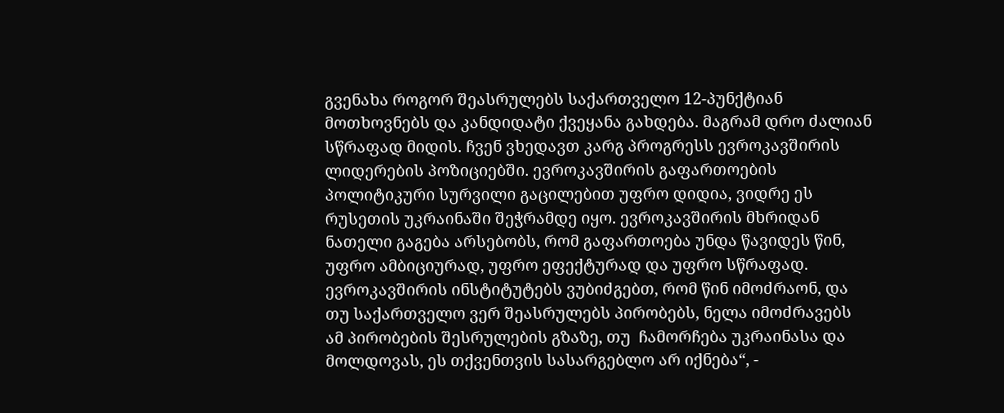გვენახა როგორ შეასრულებს საქართველო 12-პუნქტიან მოთხოვნებს და კანდიდატი ქვეყანა გახდება. მაგრამ დრო ძალიან სწრაფად მიდის. ჩვენ ვხედავთ კარგ პროგრესს ევროკავშირის ლიდერების პოზიციებში. ევროკავშირის გაფართოების პოლიტიკური სურვილი გაცილებით უფრო დიდია, ვიდრე ეს რუსეთის უკრაინაში შეჭრამდე იყო. ევროკავშირის მხრიდან ნათელი გაგება არსებობს, რომ გაფართოება უნდა წავიდეს წინ, უფრო ამბიციურად, უფრო ეფექტურად და უფრო სწრაფად. ევროკავშირის ინსტიტუტებს ვუბიძგებთ, რომ წინ იმოძრაონ, და თუ საქართველო ვერ შეასრულებს პირობებს, ნელა იმოძრავებს ამ პირობების შესრულების გზაზე, თუ  ჩამორჩება უკრაინასა და მოლდოვას, ეს თქვენთვის სასარგებლო არ იქნება“, -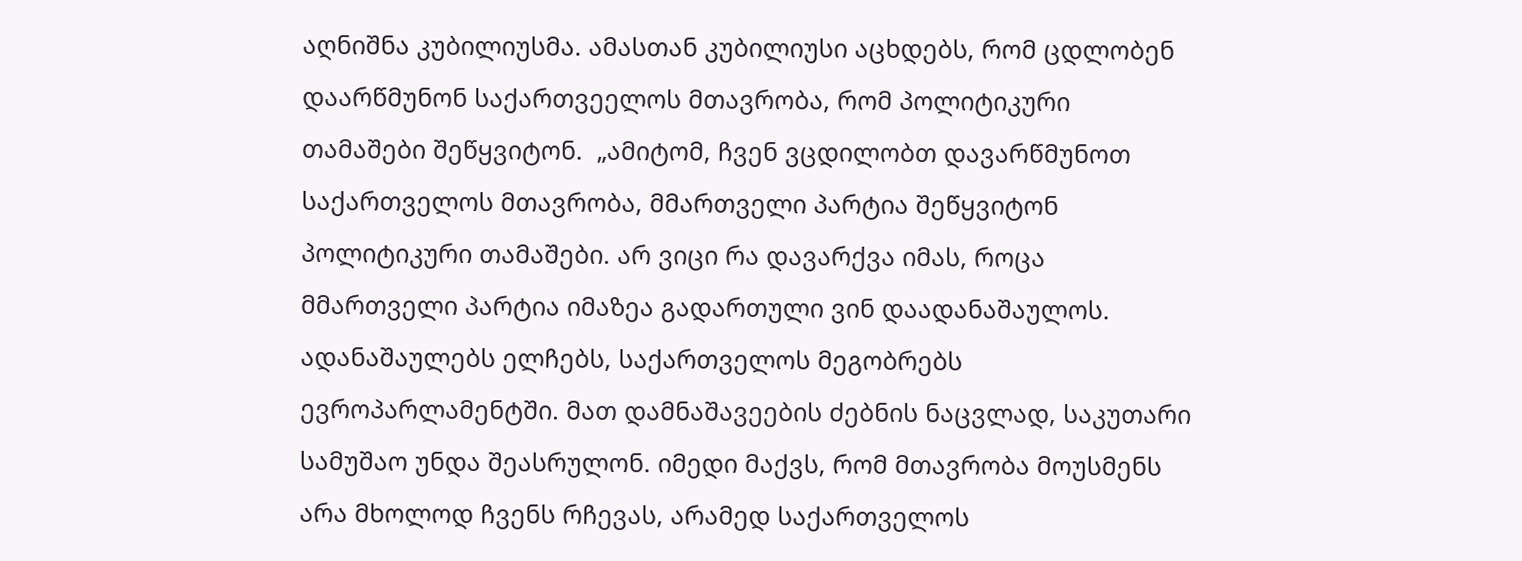აღნიშნა კუბილიუსმა. ამასთან კუბილიუსი აცხდებს, რომ ცდლობენ დაარწმუნონ საქართვეელოს მთავრობა, რომ პოლიტიკური თამაშები შეწყვიტონ.  „ამიტომ, ჩვენ ვცდილობთ დავარწმუნოთ საქართველოს მთავრობა, მმართველი პარტია შეწყვიტონ პოლიტიკური თამაშები. არ ვიცი რა დავარქვა იმას, როცა მმართველი პარტია იმაზეა გადართული ვინ დაადანაშაულოს. ადანაშაულებს ელჩებს, საქართველოს მეგობრებს ევროპარლამენტში. მათ დამნაშავეების ძებნის ნაცვლად, საკუთარი სამუშაო უნდა შეასრულონ. იმედი მაქვს, რომ მთავრობა მოუსმენს არა მხოლოდ ჩვენს რჩევას, არამედ საქართველოს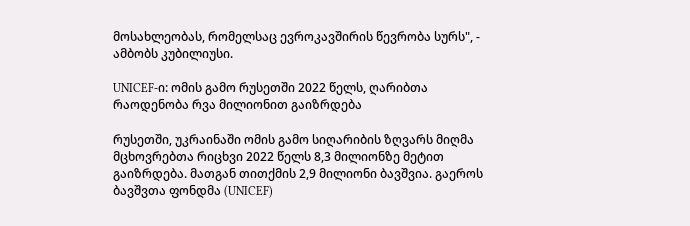მოსახლეობას, რომელსაც ევროკავშირის წევრობა სურს", - ამბობს კუბილიუსი.

UNICEF-ი: ომის გამო რუსეთში 2022 წელს, ღარიბთა რაოდენობა რვა მილიონით გაიზრდება

რუსეთში, უკრაინაში ომის გამო სიღარიბის ზღვარს მიღმა მცხოვრებთა რიცხვი 2022 წელს 8,3 მილიონზე მეტით გაიზრდება. მათგან თითქმის 2,9 მილიონი ბავშვია. გაეროს ბავშვთა ფონდმა (UNICEF)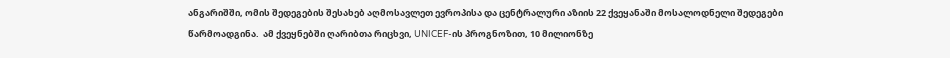ანგარიშში, ომის შედეგების შესახებ აღმოსავლეთ ევროპისა და ცენტრალური აზიის 22 ქვეყანაში მოსალოდნელი შედეგები წარმოადგინა.  ამ ქვეყნებში ღარიბთა რიცხვი, UNICEF-ის პროგნოზით, 10 მილიონზე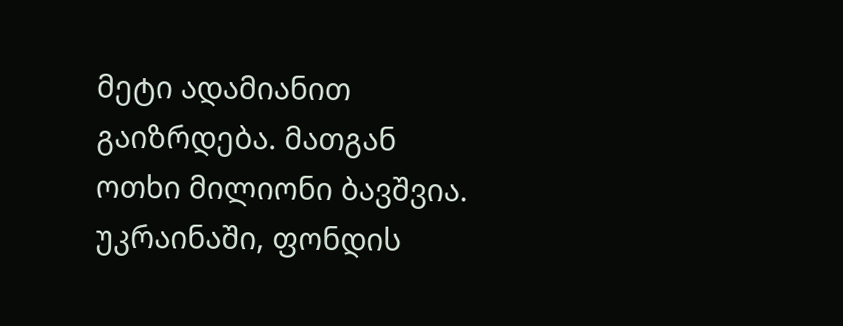მეტი ადამიანით გაიზრდება. მათგან ოთხი მილიონი ბავშვია. უკრაინაში, ფონდის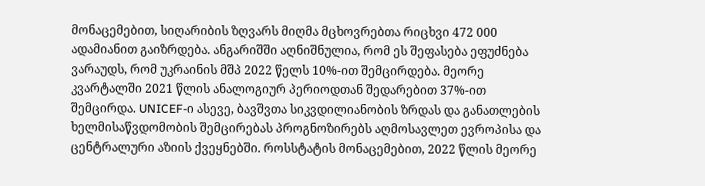მონაცემებით, სიღარიბის ზღვარს მიღმა მცხოვრებთა რიცხვი 472 000 ადამიანით გაიზრდება. ანგარიშში აღნიშნულია, რომ ეს შეფასება ეფუძნება ვარაუდს, რომ უკრაინის მშპ 2022 წელს 10%-ით შემცირდება. მეორე კვარტალში 2021 წლის ანალოგიურ პერიოდთან შედარებით 37%-ით შემცირდა. UNICEF-ი ასევე, ბავშვთა სიკვდილიანობის ზრდას და განათლების ხელმისაწვდომობის შემცირებას პროგნოზირებს აღმოსავლეთ ევროპისა და ცენტრალური აზიის ქვეყნებში. როსსტატის მონაცემებით, 2022 წლის მეორე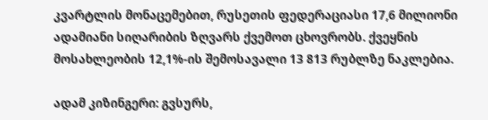კვარტლის მონაცემებით, რუსეთის ფედერაციასი 17,6 მილიონი ადამიანი სიღარიბის ზღვარს ქვემოთ ცხოვრობს. ქვეყნის მოსახლეობის 12,1%-ის შემოსავალი 13 813 რუბლზე ნაკლებია.

ადამ კიზინგერი: გვსურს,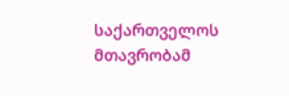საქართველოს მთავრობამ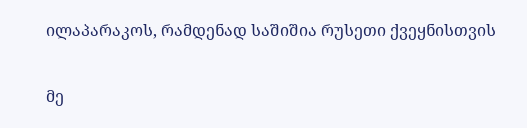ილაპარაკოს, რამდენად საშიშია რუსეთი ქვეყნისთვის

მე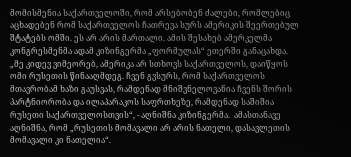მომისმენია საქართველოში, რომ არსებობენ ძალები, რომლებიც აცხადებენ რომ საქართველოს ჩათრევა სურს ამერიკის შეერთებულ შტატებს ომში. ეს არ არის მართალი. ამის შესახებ ამერკელმა კონგრესმენმა ადამ კიზინგერმა „ფორმულას“ ეთერში განაცახდა.  „მე კიდევ ვიმეორებ, ამერიკა არ სთხოვს საქართველოს, დაიწყოს ომი რუსეთის წინააღმდეგ. ჩვენ გვსურს, რომ საქართველოს მთავრობამ ხაზი გაუსვას, რამდენად მნიშვნელოვანია ჩვენს შორის პარტნიორობა და ილაპარაკოს საფრთხეზე, რამდენად საშიშია რუსეთი საქართველოსთვის“, - აღნიშნა კიზინგერმა.  ამასთანავე აღნიშნა, რომ „რუსეთის მომავალი არ არის ნათელი, დასავლეთის მომავალი კი ნათელია“.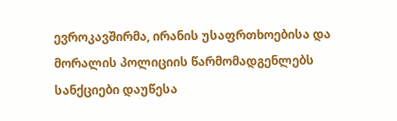ევროკავშირმა, ირანის უსაფრთხოებისა და მორალის პოლიციის წარმომადგენლებს სანქციები დაუწესა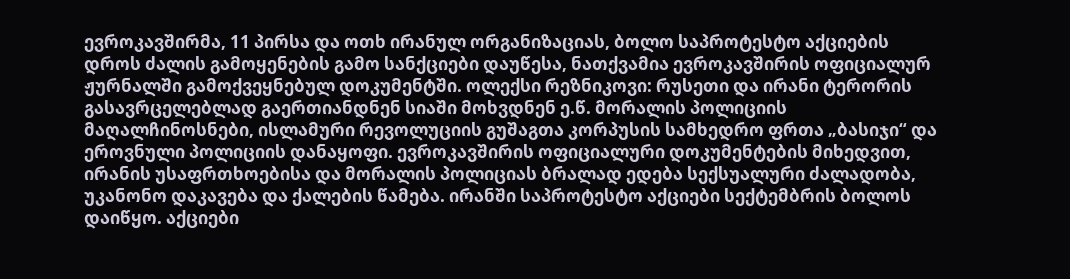ევროკავშირმა, 11 პირსა და ოთხ ირანულ ორგანიზაციას, ბოლო საპროტესტო აქციების დროს ძალის გამოყენების გამო სანქციები დაუწესა, ნათქვამია ევროკავშირის ოფიციალურ ჟურნალში გამოქვეყნებულ დოკუმენტში. ოლექსი რეზნიკოვი: რუსეთი და ირანი ტერორის გასავრცელებლად გაერთიანდნენ სიაში მოხვდნენ ე.წ. მორალის პოლიციის მაღალჩინოსნები, ისლამური რევოლუციის გუშაგთა კორპუსის სამხედრო ფრთა „ბასიჯი“ და ეროვნული პოლიციის დანაყოფი. ევროკავშირის ოფიციალური დოკუმენტების მიხედვით, ირანის უსაფრთხოებისა და მორალის პოლიციას ბრალად ედება სექსუალური ძალადობა, უკანონო დაკავება და ქალების წამება. ირანში საპროტესტო აქციები სექტემბრის ბოლოს დაიწყო. აქციები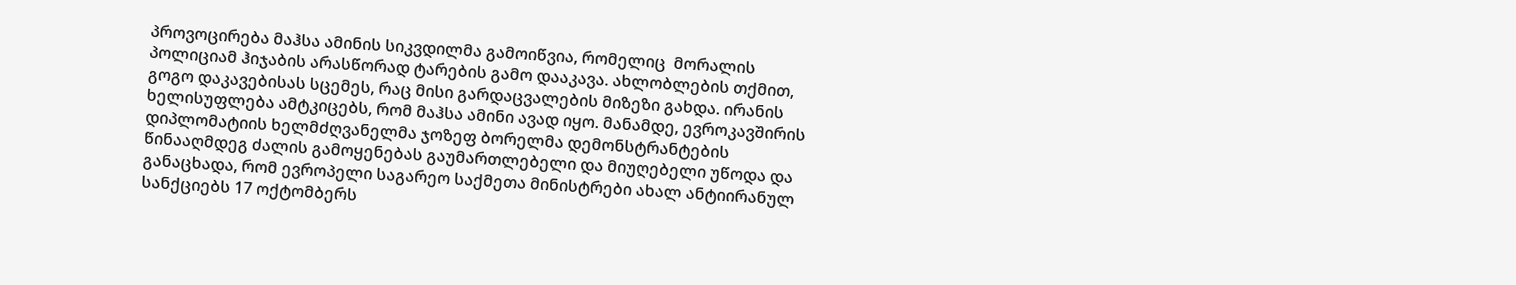პროვოცირება მაჰსა ამინის სიკვდილმა გამოიწვია, რომელიც  მორალის პოლიციამ ჰიჯაბის არასწორად ტარების გამო დააკავა. ახლობლების თქმით, გოგო დაკავებისას სცემეს, რაც მისი გარდაცვალების მიზეზი გახდა. ირანის ხელისუფლება ამტკიცებს, რომ მაჰსა ამინი ავად იყო. მანამდე, ევროკავშირის დიპლომატიის ხელმძღვანელმა ჯოზეფ ბორელმა დემონსტრანტების წინააღმდეგ ძალის გამოყენებას გაუმართლებელი და მიუღებელი უწოდა და განაცხადა, რომ ევროპელი საგარეო საქმეთა მინისტრები ახალ ანტიირანულ სანქციებს 17 ოქტომბერს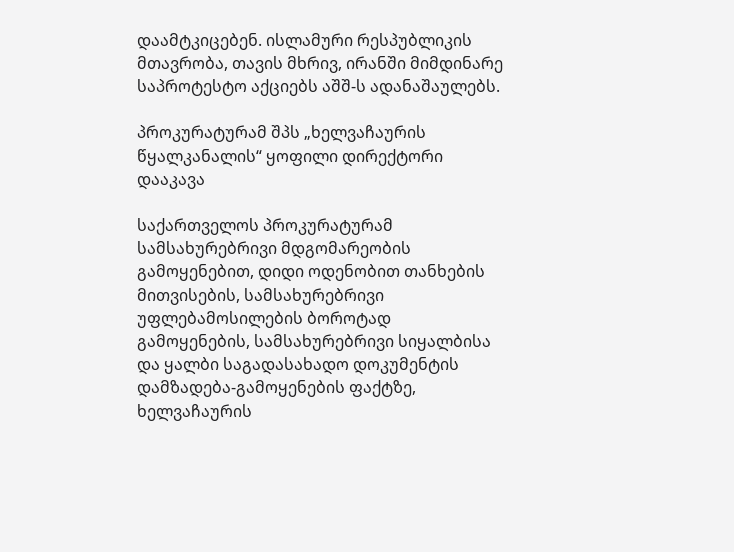დაამტკიცებენ. ისლამური რესპუბლიკის მთავრობა, თავის მხრივ, ირანში მიმდინარე საპროტესტო აქციებს აშშ-ს ადანაშაულებს.

პროკურატურამ შპს „ხელვაჩაურის წყალკანალის“ ყოფილი დირექტორი დააკავა

საქართველოს პროკურატურამ სამსახურებრივი მდგომარეობის გამოყენებით, დიდი ოდენობით თანხების მითვისების, სამსახურებრივი უფლებამოსილების ბოროტად გამოყენების, სამსახურებრივი სიყალბისა და ყალბი საგადასახადო დოკუმენტის დამზადება-გამოყენების ფაქტზე, ხელვაჩაურის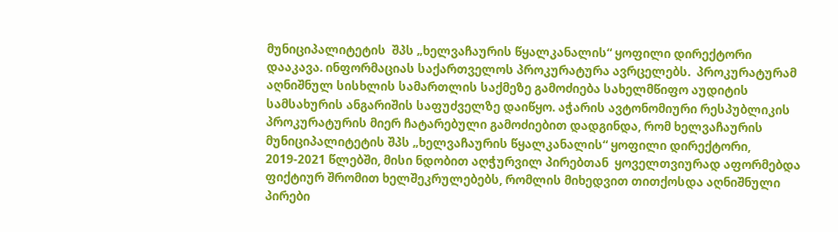მუნიციპალიტეტის  შპს „ხელვაჩაურის წყალკანალის“ ყოფილი დირექტორი  დააკავა. ინფორმაციას საქართველოს პროკურატურა ავრცელებს.  პროკურატურამ აღნიშნულ სისხლის სამართლის საქმეზე გამოძიება სახელმწიფო აუდიტის სამსახურის ანგარიშის საფუძველზე დაიწყო. აჭარის ავტონომიური რესპუბლიკის პროკურატურის მიერ ჩატარებული გამოძიებით დადგინდა, რომ ხელვაჩაურის მუნიციპალიტეტის შპს „ხელვაჩაურის წყალკანალის“ ყოფილი დირექტორი, 2019-2021 წლებში, მისი ნდობით აღჭურვილ პირებთან  ყოველთვიურად აფორმებდა ფიქტიურ შრომით ხელშეკრულებებს, რომლის მიხედვით თითქოსდა აღნიშნული პირები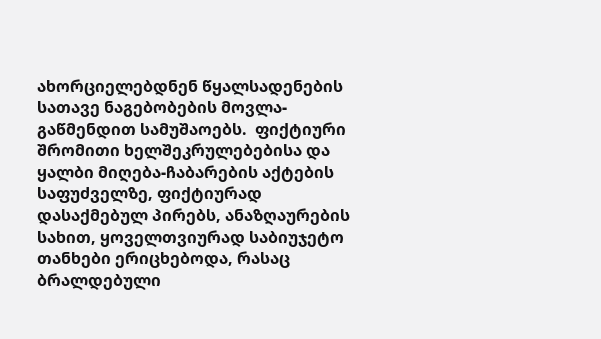ახორციელებდნენ წყალსადენების სათავე ნაგებობების მოვლა-გაწმენდით სამუშაოებს.  ფიქტიური შრომითი ხელშეკრულებებისა და ყალბი მიღება-ჩაბარების აქტების საფუძველზე, ფიქტიურად დასაქმებულ პირებს, ანაზღაურების სახით, ყოველთვიურად საბიუჯეტო თანხები ერიცხებოდა, რასაც ბრალდებული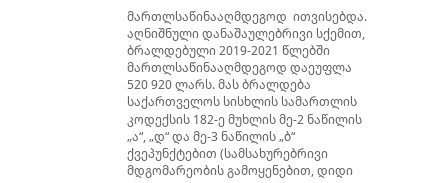მართლსაწინააღმდეგოდ  ითვისებდა.  აღნიშნული დანაშაულებრივი სქემით, ბრალდებული 2019-2021 წლებში მართლსაწინააღმდეგოდ დაეუფლა 520 920 ლარს. მას ბრალდება საქართველოს სისხლის სამართლის კოდექსის 182-ე მუხლის მე-2 ნაწილის „ა“, „დ“ და მე-3 ნაწილის „ბ“ ქვეპუნქტებით (სამსახურებრივი მდგომარეობის გამოყენებით, დიდი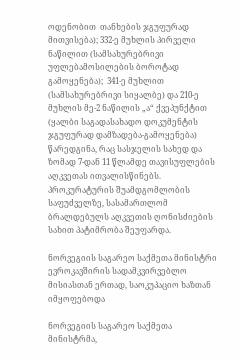ოდენობით  თანხების ჯგუფურად მითვისება); 332-ე მუხლის პირველი ნაწილით (სამსახურებრივი უფლებამოსილების ბოროტად გამოყენება);  341-ე მუხლით (სამსახურებრივი სიყალბე) და 210-ე მუხლის მე-2 ნაწილის „ა“ ქვეპუნქტით (ყალბი საგადასახადო დოკუმენტის ჯგუფურად დამზადება-გამოყენება) წარედგინა, რაც სასჯელის სახედ და ზომად 7-დან 11 წლამდე თავისუფლების აღკვეთას ითვალისწინებს. პროკურატურის შუამდგომლობის საფუძველზე, სასამართლომ ბრალდებულს აღკვეთის ღონისძიების სახით პატიმრობა შეუფარდა.

ნორვეგიის საგარეო საქმეთა მინისტრი ევროკავშირის სადამკვირვებლო მისიასთან ერთად, საოკუპაციო ხაზთან იმყოფებოდა

ნორვეგიის საგარეო საქმეთა მინისტრმა,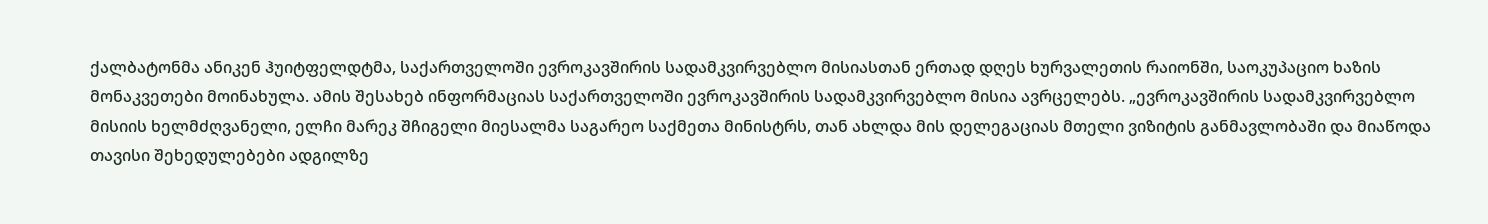ქალბატონმა ანიკენ ჰუიტფელდტმა, საქართველოში ევროკავშირის სადამკვირვებლო მისიასთან ერთად დღეს ხურვალეთის რაიონში, საოკუპაციო ხაზის მონაკვეთები მოინახულა. ამის შესახებ ინფორმაციას საქართველოში ევროკავშირის სადამკვირვებლო მისია ავრცელებს. „ევროკავშირის სადამკვირვებლო მისიის ხელმძღვანელი, ელჩი მარეკ შჩიგელი მიესალმა საგარეო საქმეთა მინისტრს, თან ახლდა მის დელეგაციას მთელი ვიზიტის განმავლობაში და მიაწოდა თავისი შეხედულებები ადგილზე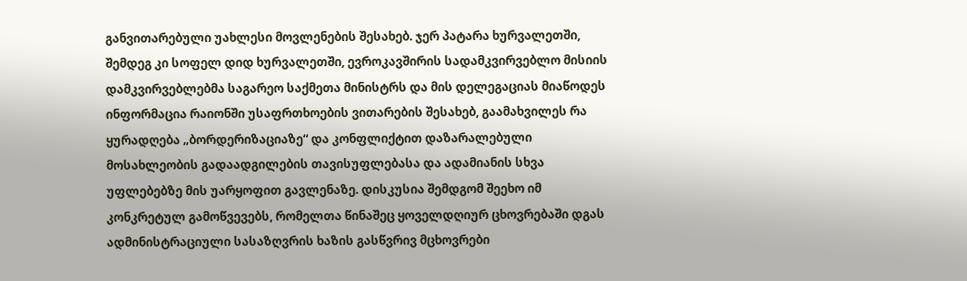განვითარებული უახლესი მოვლენების შესახებ. ჯერ პატარა ხურვალეთში, შემდეგ კი სოფელ დიდ ხურვალეთში, ევროკავშირის სადამკვირვებლო მისიის დამკვირვებლებმა საგარეო საქმეთა მინისტრს და მის დელეგაციას მიაწოდეს ინფორმაცია რაიონში უსაფრთხოების ვითარების შესახებ, გაამახვილეს რა ყურადღება „ბორდერიზაციაზე“ და კონფლიქტით დაზარალებული მოსახლეობის გადაადგილების თავისუფლებასა და ადამიანის სხვა უფლებებზე მის უარყოფით გავლენაზე. დისკუსია შემდგომ შეეხო იმ კონკრეტულ გამოწვევებს, რომელთა წინაშეც ყოველდღიურ ცხოვრებაში დგას ადმინისტრაციული სასაზღვრის ხაზის გასწვრივ მცხოვრები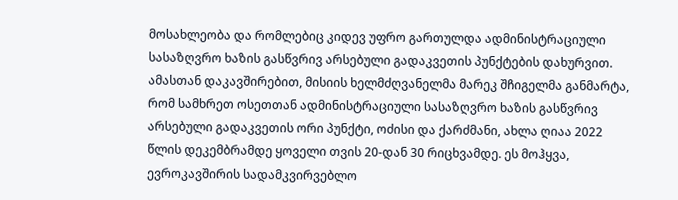მოსახლეობა და რომლებიც კიდევ უფრო გართულდა ადმინისტრაციული სასაზღვრო ხაზის გასწვრივ არსებული გადაკვეთის პუნქტების დახურვით. ამასთან დაკავშირებით, მისიის ხელმძღვანელმა მარეკ შჩიგელმა განმარტა, რომ სამხრეთ ოსეთთან ადმინისტრაციული სასაზღვრო ხაზის გასწვრივ არსებული გადაკვეთის ორი პუნქტი, ოძისი და ქარძმანი, ახლა ღიაა 2022 წლის დეკემბრამდე ყოველი თვის 20-დან 30 რიცხვამდე. ეს მოჰყვა, ევროკავშირის სადამკვირვებლო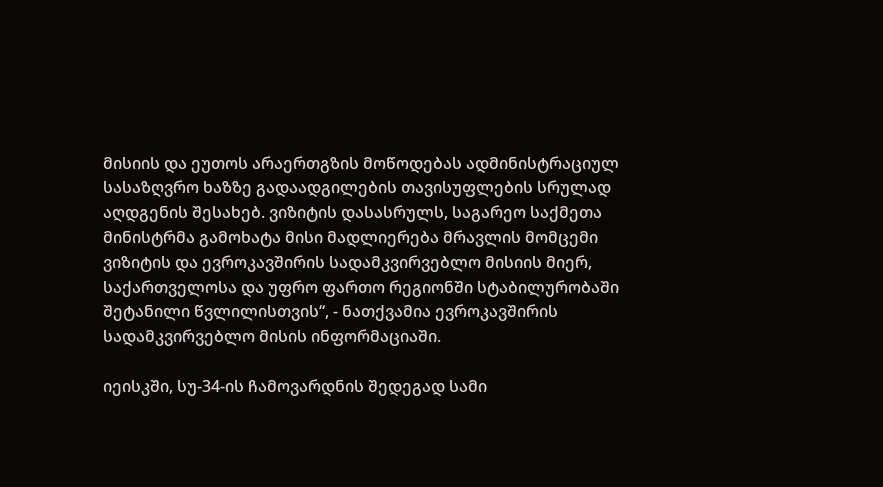მისიის და ეუთოს არაერთგზის მოწოდებას ადმინისტრაციულ სასაზღვრო ხაზზე გადაადგილების თავისუფლების სრულად აღდგენის შესახებ. ვიზიტის დასასრულს, საგარეო საქმეთა მინისტრმა გამოხატა მისი მადლიერება მრავლის მომცემი ვიზიტის და ევროკავშირის სადამკვირვებლო მისიის მიერ, საქართველოსა და უფრო ფართო რეგიონში სტაბილურობაში შეტანილი წვლილისთვის“, - ნათქვამია ევროკავშირის სადამკვირვებლო მისის ინფორმაციაში.

იეისკში, სუ-34-ის ჩამოვარდნის შედეგად სამი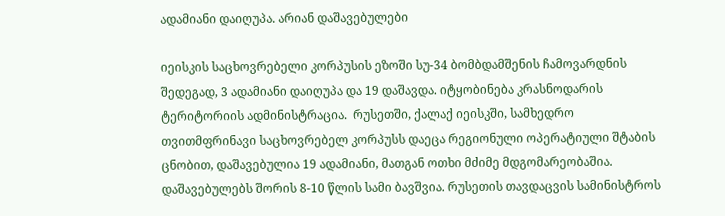ადამიანი დაიღუპა. არიან დაშავებულები

იეისკის საცხოვრებელი კორპუსის ეზოში სუ-34 ბომბდამშენის ჩამოვარდნის შედეგად, 3 ადამიანი დაიღუპა და 19 დაშავდა. იტყობინება კრასნოდარის ტერიტორიის ადმინისტრაცია.  რუსეთში, ქალაქ იეისკში, სამხედრო თვითმფრინავი საცხოვრებელ კორპუსს დაეცა რეგიონული ოპერატიული შტაბის ცნობით, დაშავებულია 19 ადამიანი, მათგან ოთხი მძიმე მდგომარეობაშია. დაშავებულებს შორის 8-10 წლის სამი ბავშვია. რუსეთის თავდაცვის სამინისტროს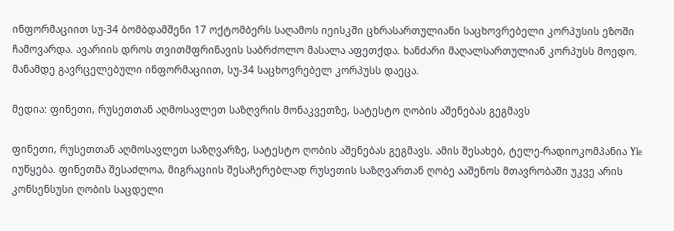ინფორმაციით სუ-34 ბომბდამშენი 17 ოქტომბერს საღამოს იეისკში ცხრასართულიანი საცხოვრებელი კორპუსის ეზოში ჩამოვარდა. ავარიის დროს თვითმფრინავის საბრძოლო მასალა აფეთქდა. ხანძარი მაღალსართულიან კორპუსს მოედო. მანამდე გავრცელებული ინფორმაციით, სუ-34 საცხოვრებელ კორპუსს დაეცა.

მედია: ფინეთი, რუსეთთან აღმოსავლეთ საზღვრის მონაკვეთზე, სატესტო ღობის აშენებას გეგმავს

ფინეთი, რუსეთთან აღმოსავლეთ საზღვარზე, სატესტო ღობის აშენებას გეგმავს. ამის შესახებ, ტელე-რადიოკომპანია Yle იუწყება. ფინეთმა შესაძლოა, მიგრაციის შესაჩერებლად რუსეთის საზღვართან ღობე ააშენოს მთავრობაში უკვე არის კონსენსუსი ღობის საცდელი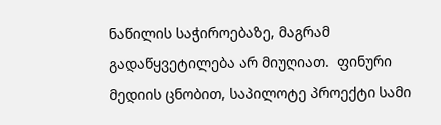ნაწილის საჭიროებაზე, მაგრამ გადაწყვეტილება არ მიუღიათ.  ფინური მედიის ცნობით, საპილოტე პროექტი სამი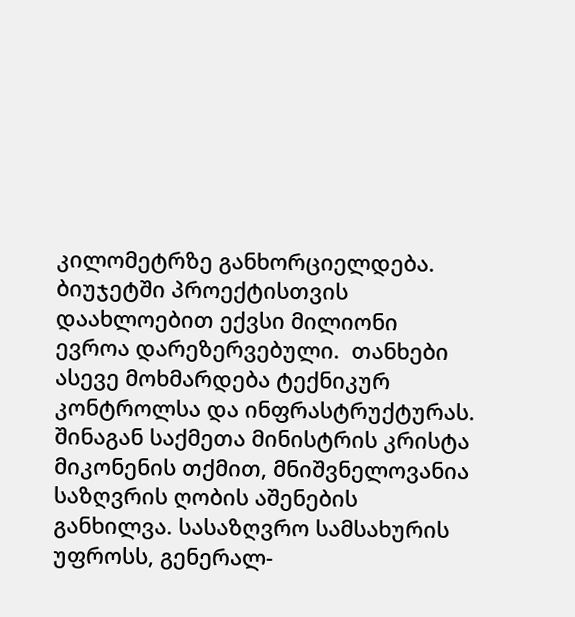კილომეტრზე განხორციელდება. ბიუჯეტში პროექტისთვის დაახლოებით ექვსი მილიონი ევროა დარეზერვებული.  თანხები ასევე მოხმარდება ტექნიკურ კონტროლსა და ინფრასტრუქტურას. შინაგან საქმეთა მინისტრის კრისტა მიკონენის თქმით, მნიშვნელოვანია საზღვრის ღობის აშენების განხილვა. სასაზღვრო სამსახურის უფროსს, გენერალ-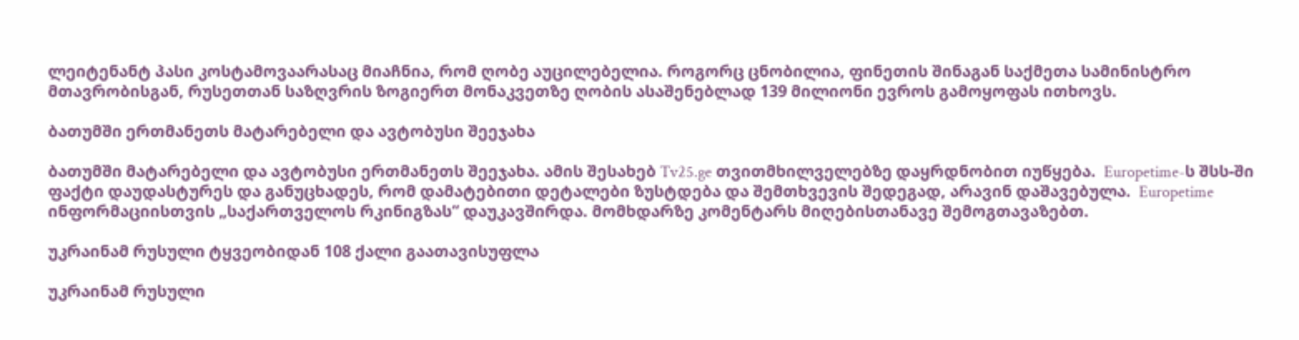ლეიტენანტ პასი კოსტამოვაარასაც მიაჩნია, რომ ღობე აუცილებელია. როგორც ცნობილია, ფინეთის შინაგან საქმეთა სამინისტრო მთავრობისგან, რუსეთთან საზღვრის ზოგიერთ მონაკვეთზე ღობის ასაშენებლად 139 მილიონი ევროს გამოყოფას ითხოვს.

ბათუმში ერთმანეთს მატარებელი და ავტობუსი შეეჯახა

ბათუმში მატარებელი და ავტობუსი ერთმანეთს შეეჯახა. ამის შესახებ Tv25.ge თვითმხილველებზე დაყრდნობით იუწყება.  Europetime-ს შსს-ში ფაქტი დაუდასტურეს და განუცხადეს, რომ დამატებითი დეტალები ზუსტდება და შემთხვევის შედეგად, არავინ დაშავებულა.  Europetime ინფორმაციისთვის „საქართველოს რკინიგზას“ დაუკავშირდა. მომხდარზე კომენტარს მიღებისთანავე შემოგთავაზებთ.

უკრაინამ რუსული ტყვეობიდან 108 ქალი გაათავისუფლა

უკრაინამ რუსული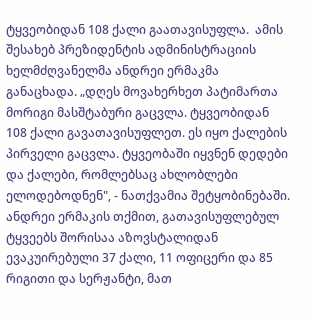ტყვეობიდან 108 ქალი გაათავისუფლა.  ამის შესახებ პრეზიდენტის ადმინისტრაციის ხელმძღვანელმა ანდრეი ერმაკმა განაცხადა. „დღეს მოვახერხეთ პატიმართა მორიგი მასშტაბური გაცვლა. ტყვეობიდან 108 ქალი გავათავისუფლეთ. ეს იყო ქალების პირველი გაცვლა. ტყვეობაში იყვნენ დედები და ქალები, რომლებსაც ახლობლები ელოდებოდნენ", - ნათქვამია შეტყობინებაში.   ანდრეი ერმაკის თქმით, გათავისუფლებულ ტყვეებს შორისაა აზოვსტალიდან ევაკუირებული 37 ქალი, 11 ოფიცერი და 85 რიგითი და სერჟანტი, მათ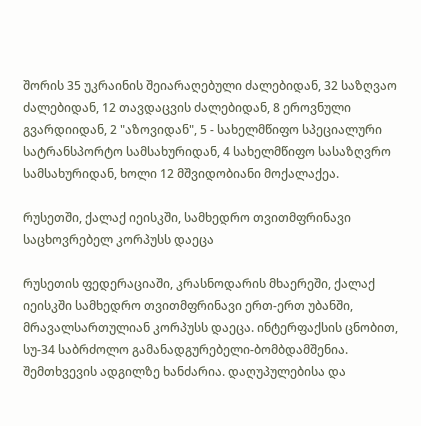შორის 35 უკრაინის შეიარაღებული ძალებიდან, 32 საზღვაო ძალებიდან, 12 თავდაცვის ძალებიდან, 8 ეროვნული გვარდიიდან, 2 "აზოვიდან", 5 - სახელმწიფო სპეციალური სატრანსპორტო სამსახურიდან, 4 სახელმწიფო სასაზღვრო სამსახურიდან, ხოლი 12 მშვიდობიანი მოქალაქეა.

რუსეთში, ქალაქ იეისკში, სამხედრო თვითმფრინავი საცხოვრებელ კორპუსს დაეცა

რუსეთის ფედერაციაში, კრასნოდარის მხაერეში, ქალაქ იეისკში სამხედრო თვითმფრინავი ერთ-ერთ უბანში, მრავალსართულიან კორპუსს დაეცა. ინტერფაქსის ცნობით, სუ-34 საბრძოლო გამანადგურებელი-ბომბდამშენია. შემთხვევის ადგილზე ხანძარია. დაღუპულებისა და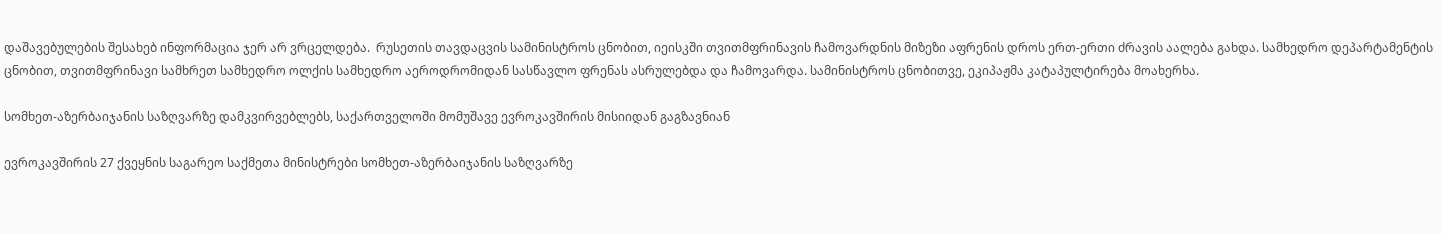დაშავებულების შესახებ ინფორმაცია ჯერ არ ვრცელდება.  რუსეთის თავდაცვის სამინისტროს ცნობით, იეისკში თვითმფრინავის ჩამოვარდნის მიზეზი აფრენის დროს ერთ-ერთი ძრავის აალება გახდა. სამხედრო დეპარტამენტის ცნობით, თვითმფრინავი სამხრეთ სამხედრო ოლქის სამხედრო აეროდრომიდან სასწავლო ფრენას ასრულებდა და ჩამოვარდა. სამინისტროს ცნობითვე, ეკიპაჟმა კატაპულტირება მოახერხა.

სომხეთ-აზერბაიჯანის საზღვარზე დამკვირვებლებს, საქართველოში მომუშავე ევროკავშირის მისიიდან გაგზავნიან

ევროკავშირის 27 ქვეყნის საგარეო საქმეთა მინისტრები სომხეთ-აზერბაიჯანის საზღვარზე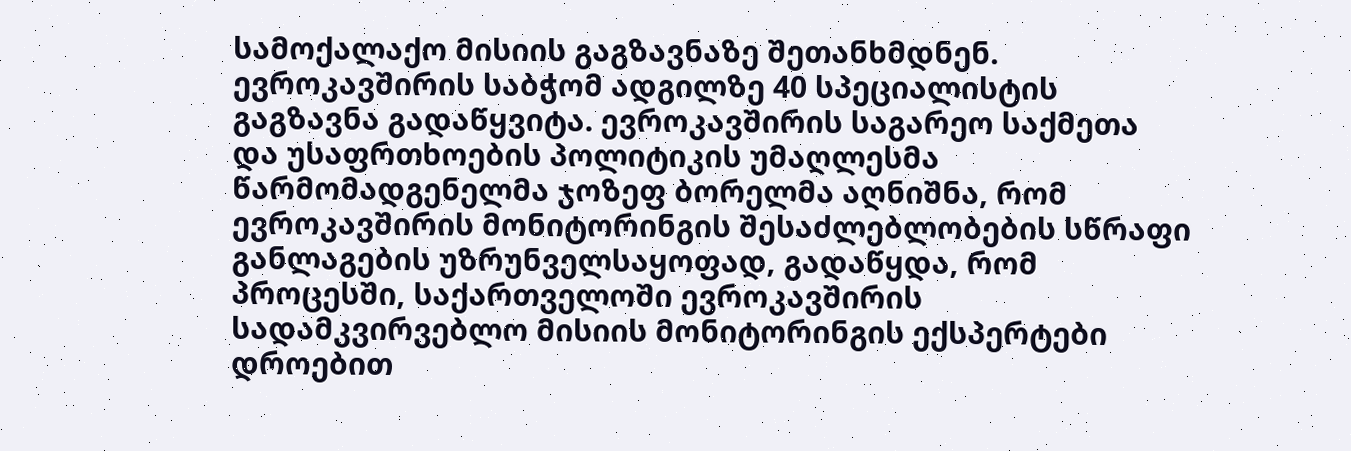სამოქალაქო მისიის გაგზავნაზე შეთანხმდნენ. ევროკავშირის საბჭომ ადგილზე 40 სპეციალისტის გაგზავნა გადაწყვიტა. ევროკავშირის საგარეო საქმეთა და უსაფრთხოების პოლიტიკის უმაღლესმა წარმომადგენელმა ჯოზეფ ბორელმა აღნიშნა, რომ ევროკავშირის მონიტორინგის შესაძლებლობების სწრაფი განლაგების უზრუნველსაყოფად, გადაწყდა, რომ პროცესში, საქართველოში ევროკავშირის სადამკვირვებლო მისიის მონიტორინგის ექსპერტები დროებით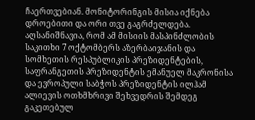ჩაერთვებიან. მონიტორინგის მისია იქნება დროებითი და ორი თვე გაგრძელდება.  აღსანიშნავია, რომ ამ მისიის მასპინძლობის საკითხი 7 ოქტომბერს აზერბაიჯანის და სომხეთის რესპუბლიკის პრეზიდენტების, საფრანგეთის პრეზიდენტის ემანუელ მაკრონისა და ევროპული საბჭოს პრეზიდენტის ილჰამ ალიევის ოთხმხრივი შეხვედრის შემდეგ გაკეთებულ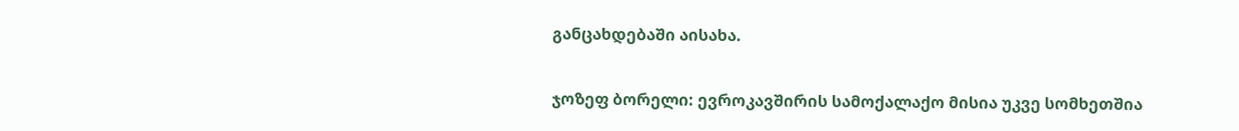განცახდებაში აისახა.

ჯოზეფ ბორელი: ევროკავშირის სამოქალაქო მისია უკვე სომხეთშია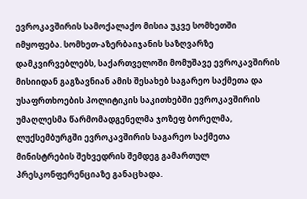ევროკავშირის სამოქალაქო მისია უკვე სომხეთში იმყოფება. სომხეთ-აზერბაიჯანის საზღვარზე დამკვირვებლებს, საქართველოში მომუშავე ევროკავშირის მისიიდან გაგზავნიან ამის შესახებ საგარეო საქმეთა და უსაფრთხოების პოლიტიკის საკითხებში ევროკავშირის უმაღლესმა წარმომადგენელმა ჯოზეფ ბორელმა, ლუქსემბურგში ევროკავშირის საგარეო საქმეთა მინისტრების შეხვედრის შემდეგ გამართულ პრესკონფერენციაზე განაცხადა.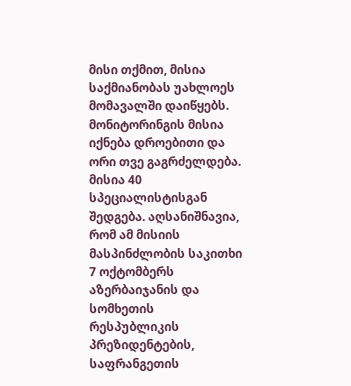მისი თქმით, მისია საქმიანობას უახლოეს მომავალში დაიწყებს. მონიტორინგის მისია იქნება დროებითი და ორი თვე გაგრძელდება. მისია 40 სპეციალისტისგან შედგება. აღსანიშნავია, რომ ამ მისიის მასპინძლობის საკითხი 7 ოქტომბერს აზერბაიჯანის და სომხეთის რესპუბლიკის პრეზიდენტების, საფრანგეთის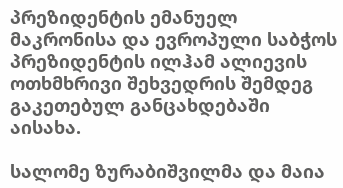პრეზიდენტის ემანუელ მაკრონისა და ევროპული საბჭოს პრეზიდენტის ილჰამ ალიევის ოთხმხრივი შეხვედრის შემდეგ გაკეთებულ განცახდებაში აისახა.

სალომე ზურაბიშვილმა და მაია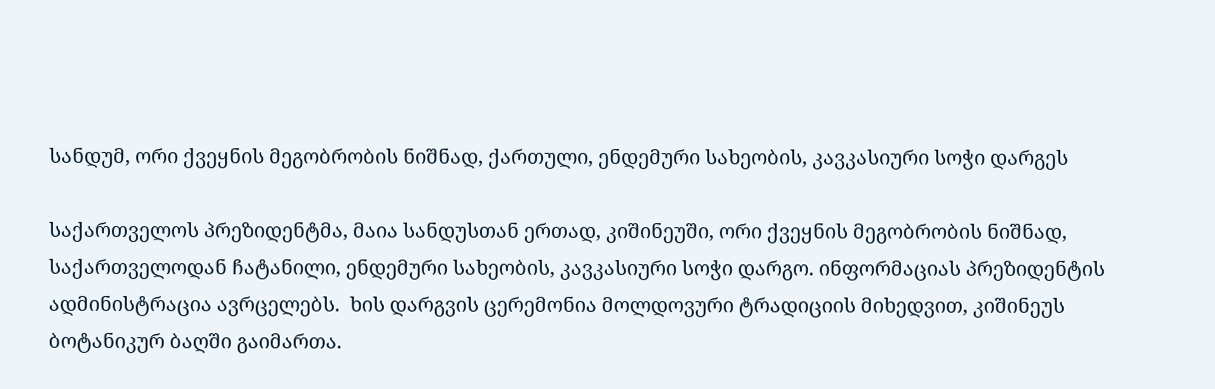სანდუმ, ორი ქვეყნის მეგობრობის ნიშნად, ქართული, ენდემური სახეობის, კავკასიური სოჭი დარგეს

საქართველოს პრეზიდენტმა, მაია სანდუსთან ერთად, კიშინეუში, ორი ქვეყნის მეგობრობის ნიშნად, საქართველოდან ჩატანილი, ენდემური სახეობის, კავკასიური სოჭი დარგო. ინფორმაციას პრეზიდენტის ადმინისტრაცია ავრცელებს.  ხის დარგვის ცერემონია მოლდოვური ტრადიციის მიხედვით, კიშინეუს ბოტანიკურ ბაღში გაიმართა.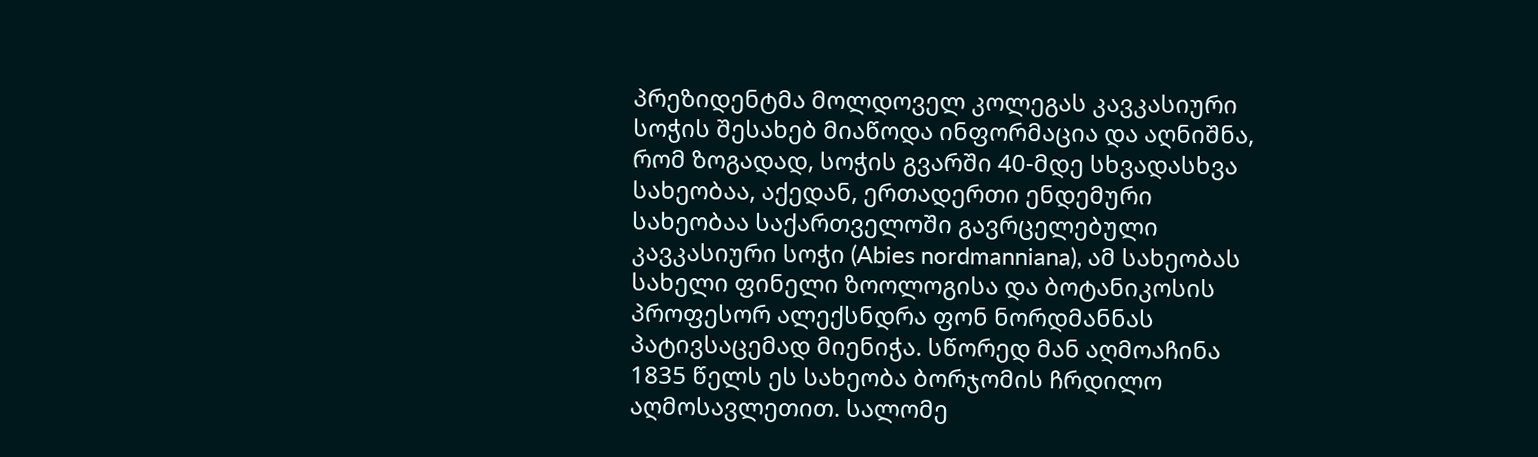პრეზიდენტმა მოლდოველ კოლეგას კავკასიური სოჭის შესახებ მიაწოდა ინფორმაცია და აღნიშნა, რომ ზოგადად, სოჭის გვარში 40-მდე სხვადასხვა სახეობაა, აქედან, ერთადერთი ენდემური სახეობაა საქართველოში გავრცელებული კავკასიური სოჭი (Abies nordmanniana), ამ სახეობას სახელი ფინელი ზოოლოგისა და ბოტანიკოსის პროფესორ ალექსნდრა ფონ ნორდმანნას პატივსაცემად მიენიჭა. სწორედ მან აღმოაჩინა 1835 წელს ეს სახეობა ბორჯომის ჩრდილო აღმოსავლეთით. სალომე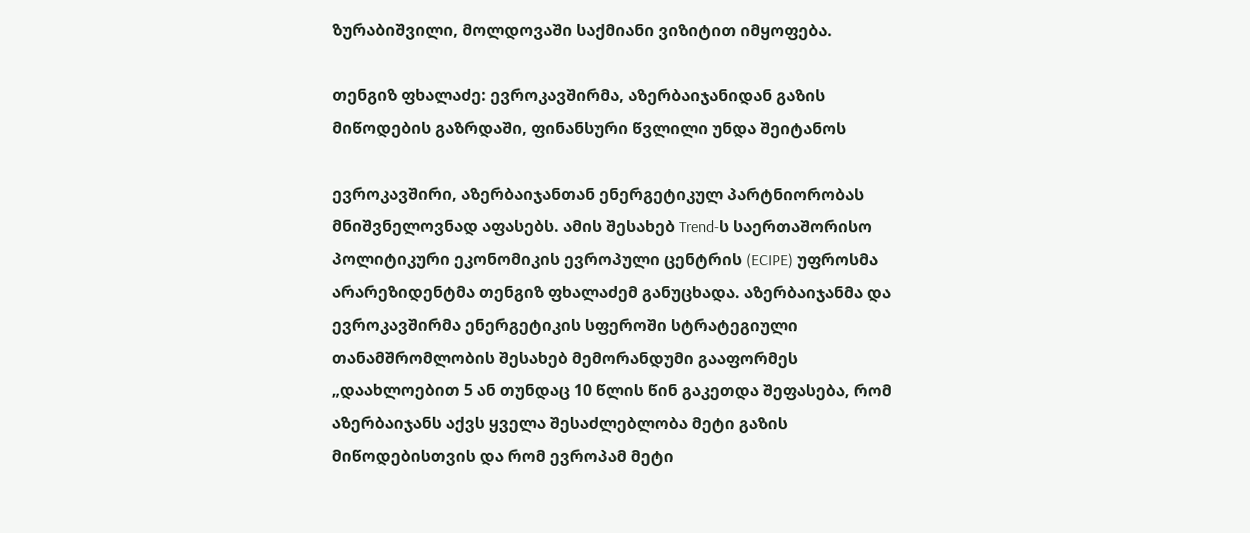ზურაბიშვილი, მოლდოვაში საქმიანი ვიზიტით იმყოფება.

თენგიზ ფხალაძე: ევროკავშირმა, აზერბაიჯანიდან გაზის მიწოდების გაზრდაში, ფინანსური წვლილი უნდა შეიტანოს

ევროკავშირი, აზერბაიჯანთან ენერგეტიკულ პარტნიორობას მნიშვნელოვნად აფასებს. ამის შესახებ Trend-ს საერთაშორისო პოლიტიკური ეკონომიკის ევროპული ცენტრის (ECIPE) უფროსმა არარეზიდენტმა თენგიზ ფხალაძემ განუცხადა. აზერბაიჯანმა და ევროკავშირმა ენერგეტიკის სფეროში სტრატეგიული თანამშრომლობის შესახებ მემორანდუმი გააფორმეს „დაახლოებით 5 ან თუნდაც 10 წლის წინ გაკეთდა შეფასება, რომ აზერბაიჯანს აქვს ყველა შესაძლებლობა მეტი გაზის მიწოდებისთვის და რომ ევროპამ მეტი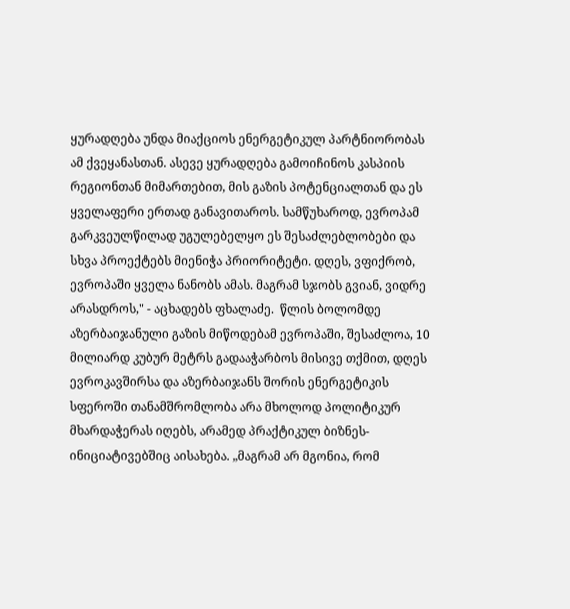ყურადღება უნდა მიაქციოს ენერგეტიკულ პარტნიორობას ამ ქვეყანასთან. ასევე ყურადღება გამოიჩინოს კასპიის რეგიონთან მიმართებით, მის გაზის პოტენციალთან და ეს ყველაფერი ერთად განავითაროს. სამწუხაროდ, ევროპამ გარკვეულწილად უგულებელყო ეს შესაძლებლობები და სხვა პროექტებს მიენიჭა პრიორიტეტი. დღეს, ვფიქრობ, ევროპაში ყველა ნანობს ამას. მაგრამ სჯობს გვიან, ვიდრე არასდროს," - აცხადებს ფხალაძე.  წლის ბოლომდე აზერბაიჯანული გაზის მიწოდებამ ევროპაში, შესაძლოა, 10 მილიარდ კუბურ მეტრს გადააჭარბოს მისივე თქმით, დღეს ევროკავშირსა და აზერბაიჯანს შორის ენერგეტიკის სფეროში თანამშრომლობა არა მხოლოდ პოლიტიკურ მხარდაჭერას იღებს, არამედ პრაქტიკულ ბიზნეს-ინიციატივებშიც აისახება. „მაგრამ არ მგონია, რომ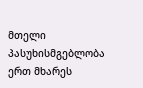მთელი პასუხისმგებლობა ერთ მხარეს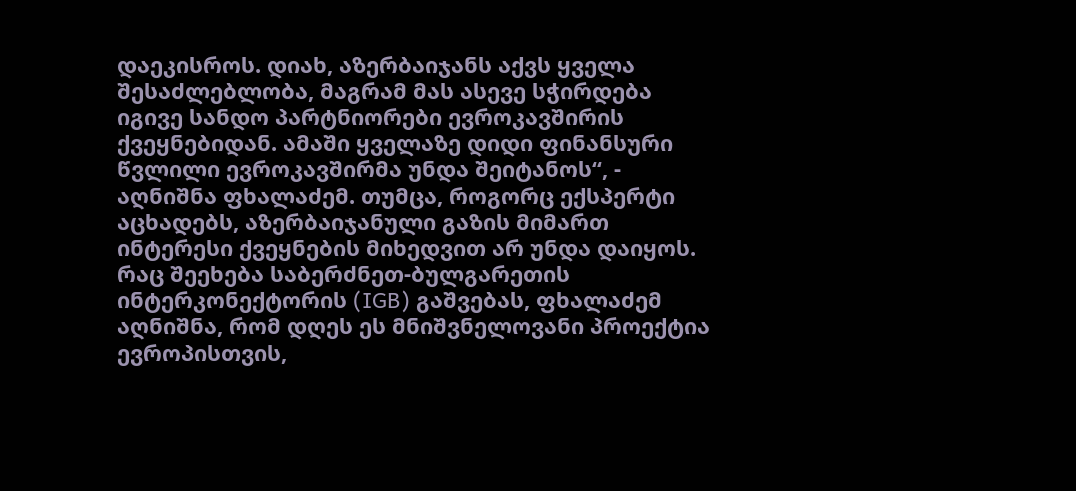დაეკისროს. დიახ, აზერბაიჯანს აქვს ყველა შესაძლებლობა, მაგრამ მას ასევე სჭირდება იგივე სანდო პარტნიორები ევროკავშირის ქვეყნებიდან. ამაში ყველაზე დიდი ფინანსური წვლილი ევროკავშირმა უნდა შეიტანოს“, - აღნიშნა ფხალაძემ. თუმცა, როგორც ექსპერტი აცხადებს, აზერბაიჯანული გაზის მიმართ ინტერესი ქვეყნების მიხედვით არ უნდა დაიყოს. რაც შეეხება საბერძნეთ-ბულგარეთის ინტერკონექტორის (IGB) გაშვებას, ფხალაძემ აღნიშნა, რომ დღეს ეს მნიშვნელოვანი პროექტია ევროპისთვის,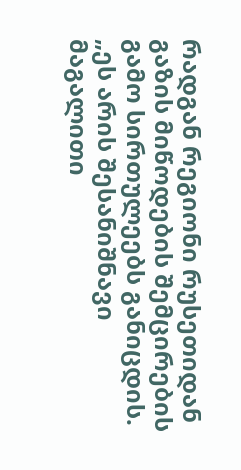რადგან რეგიონი რუსეთიდან გაზის მიწოდების შემცირების გამო სირთულეებს განიცდის. „ეს არის შესანიშნავი მაგალითი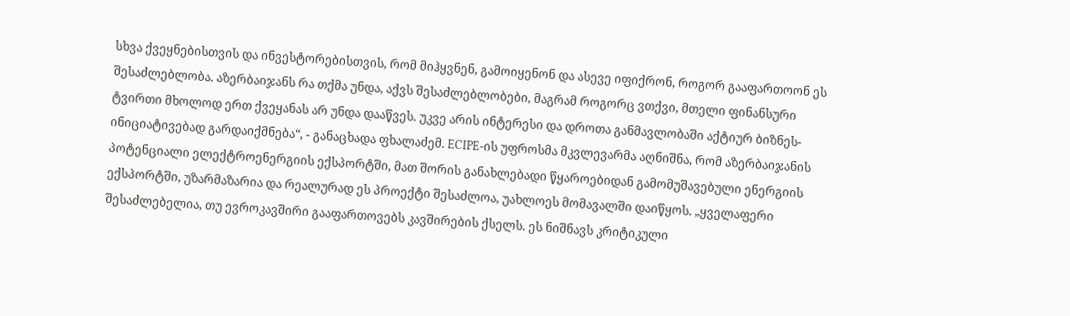სხვა ქვეყნებისთვის და ინვესტორებისთვის, რომ მიჰყვნენ, გამოიყენონ და ასევე იფიქრონ, როგორ გააფართოონ ეს შესაძლებლობა. აზერბაიჯანს რა თქმა უნდა, აქვს შესაძლებლობები, მაგრამ როგორც ვთქვი, მთელი ფინანსური ტვირთი მხოლოდ ერთ ქვეყანას არ უნდა დააწვეს. უკვე არის ინტერესი და დროთა განმავლობაში აქტიურ ბიზნეს-ინიციატივებად გარდაიქმნება“, - განაცხადა ფხალაძემ. ECIPE-ის უფროსმა მკვლევარმა აღნიშნა, რომ აზერბაიჯანის პოტენციალი ელექტროენერგიის ექსპორტში, მათ შორის განახლებადი წყაროებიდან გამომუშავებული ენერგიის ექსპორტში, უზარმაზარია და რეალურად ეს პროექტი შესაძლოა, უახლოეს მომავალში დაიწყოს. „ყველაფერი შესაძლებელია, თუ ევროკავშირი გააფართოვებს კავშირების ქსელს. ეს ნიშნავს კრიტიკული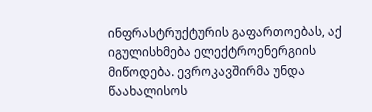ინფრასტრუქტურის გაფართოებას, აქ იგულისხმება ელექტროენერგიის მიწოდება. ევროკავშირმა უნდა წაახალისოს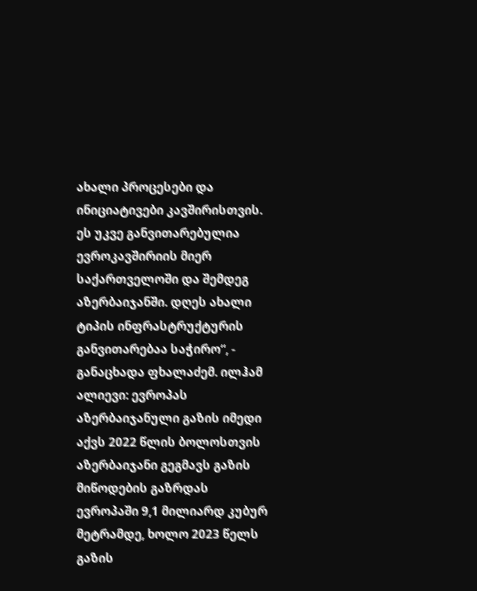ახალი პროცესები და ინიციატივები კავშირისთვის. ეს უკვე განვითარებულია ევროკავშირიის მიერ საქართველოში და შემდეგ აზერბაიჯანში. დღეს ახალი ტიპის ინფრასტრუქტურის განვითარებაა საჭირო“, - განაცხადა ფხალაძემ. ილჰამ ალიევი: ევროპას აზერბაიჯანული გაზის იმედი აქვს 2022 წლის ბოლოსთვის აზერბაიჯანი გეგმავს გაზის მიწოდების გაზრდას ევროპაში 9,1 მილიარდ კუბურ მეტრამდე, ხოლო 2023 წელს გაზის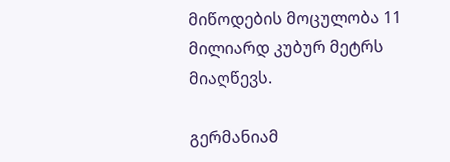მიწოდების მოცულობა 11 მილიარდ კუბურ მეტრს მიაღწევს.

გერმანიამ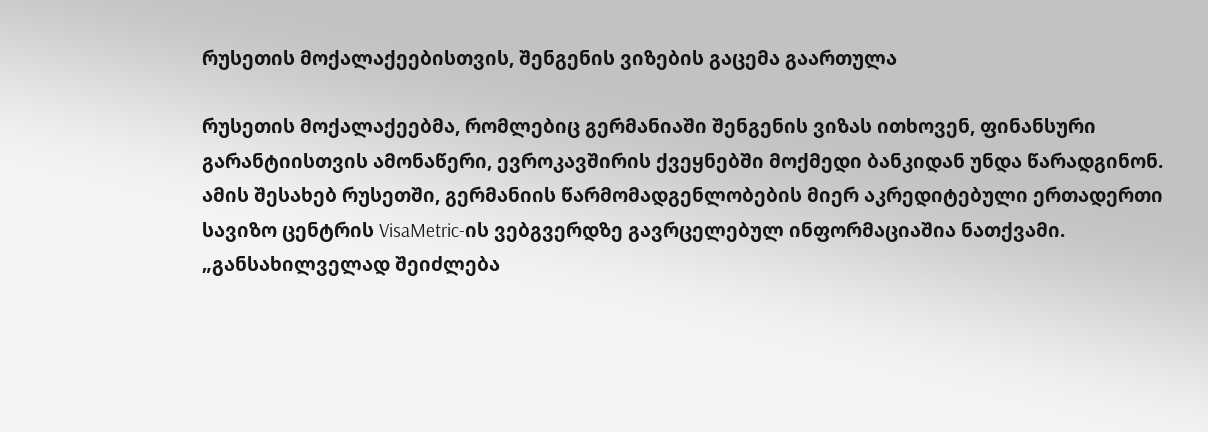რუსეთის მოქალაქეებისთვის, შენგენის ვიზების გაცემა გაართულა

რუსეთის მოქალაქეებმა, რომლებიც გერმანიაში შენგენის ვიზას ითხოვენ, ფინანსური გარანტიისთვის ამონაწერი, ევროკავშირის ქვეყნებში მოქმედი ბანკიდან უნდა წარადგინონ. ამის შესახებ რუსეთში, გერმანიის წარმომადგენლობების მიერ აკრედიტებული ერთადერთი სავიზო ცენტრის VisaMetric-ის ვებგვერდზე გავრცელებულ ინფორმაციაშია ნათქვამი. „განსახილველად შეიძლება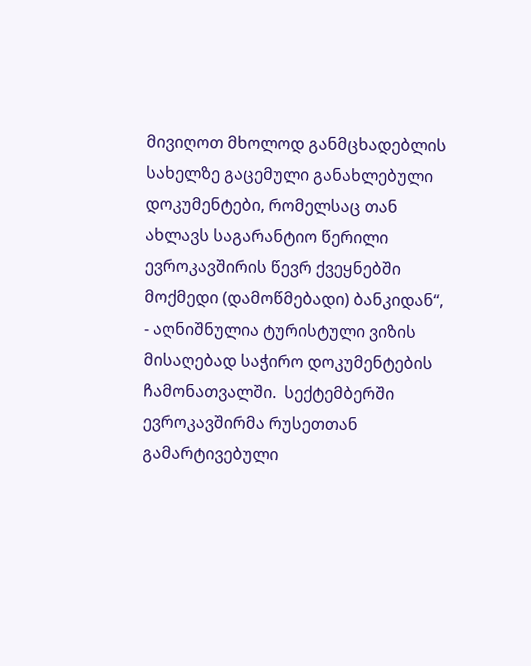მივიღოთ მხოლოდ განმცხადებლის სახელზე გაცემული განახლებული დოკუმენტები, რომელსაც თან ახლავს საგარანტიო წერილი ევროკავშირის წევრ ქვეყნებში მოქმედი (დამოწმებადი) ბანკიდან“, - აღნიშნულია ტურისტული ვიზის მისაღებად საჭირო დოკუმენტების ჩამონათვალში.  სექტემბერში ევროკავშირმა რუსეთთან გამარტივებული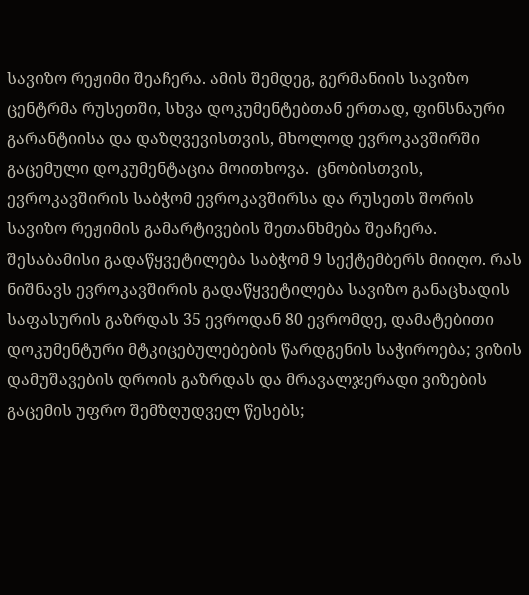სავიზო რეჟიმი შეაჩერა. ამის შემდეგ, გერმანიის სავიზო ცენტრმა რუსეთში, სხვა დოკუმენტებთან ერთად, ფინსნაური გარანტიისა და დაზღვევისთვის, მხოლოდ ევროკავშირში გაცემული დოკუმენტაცია მოითხოვა.  ცნობისთვის, ევროკავშირის საბჭომ ევროკავშირსა და რუსეთს შორის სავიზო რეჟიმის გამარტივების შეთანხმება შეაჩერა. შესაბამისი გადაწყვეტილება საბჭომ 9 სექტემბერს მიიღო. რას ნიშნავს ევროკავშირის გადაწყვეტილება სავიზო განაცხადის საფასურის გაზრდას 35 ევროდან 80 ევრომდე, დამატებითი დოკუმენტური მტკიცებულებების წარდგენის საჭიროება; ვიზის დამუშავების დროის გაზრდას და მრავალჯერადი ვიზების გაცემის უფრო შემზღუდველ წესებს;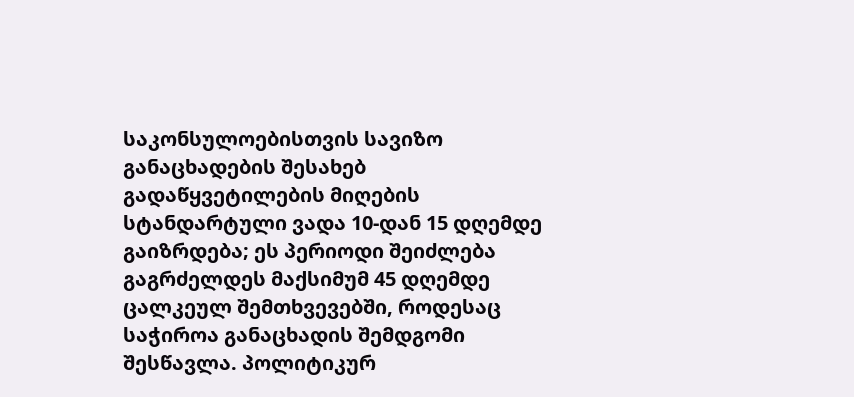საკონსულოებისთვის სავიზო განაცხადების შესახებ გადაწყვეტილების მიღების სტანდარტული ვადა 10-დან 15 დღემდე გაიზრდება; ეს პერიოდი შეიძლება გაგრძელდეს მაქსიმუმ 45 დღემდე ცალკეულ შემთხვევებში, როდესაც საჭიროა განაცხადის შემდგომი შესწავლა. პოლიტიკურ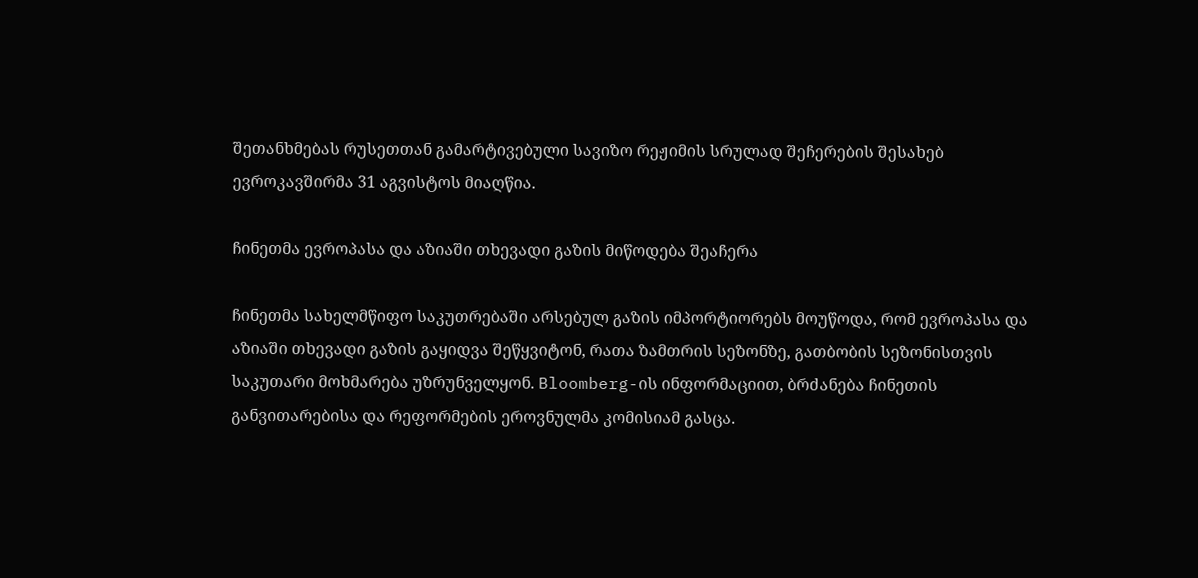შეთანხმებას რუსეთთან გამარტივებული სავიზო რეჟიმის სრულად შეჩერების შესახებ ევროკავშირმა 31 აგვისტოს მიაღწია.

ჩინეთმა ევროპასა და აზიაში თხევადი გაზის მიწოდება შეაჩერა

ჩინეთმა სახელმწიფო საკუთრებაში არსებულ გაზის იმპორტიორებს მოუწოდა, რომ ევროპასა და აზიაში თხევადი გაზის გაყიდვა შეწყვიტონ, რათა ზამთრის სეზონზე, გათბობის სეზონისთვის საკუთარი მოხმარება უზრუნველყონ. Bloomberg-ის ინფორმაციით, ბრძანება ჩინეთის განვითარებისა და რეფორმების ეროვნულმა კომისიამ გასცა.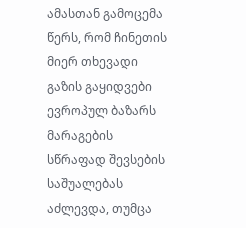ამასთან გამოცემა წერს, რომ ჩინეთის მიერ თხევადი გაზის გაყიდვები ევროპულ ბაზარს მარაგების სწრაფად შევსების საშუალებას აძლევდა, თუმცა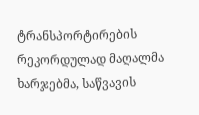ტრანსპორტირების რეკორდულად მაღალმა ხარჯებმა, საწვავის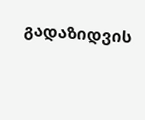გადაზიდვის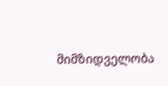მიმზიდველობა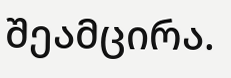შეამცირა.